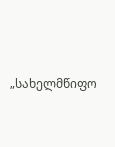„სახელმწიფო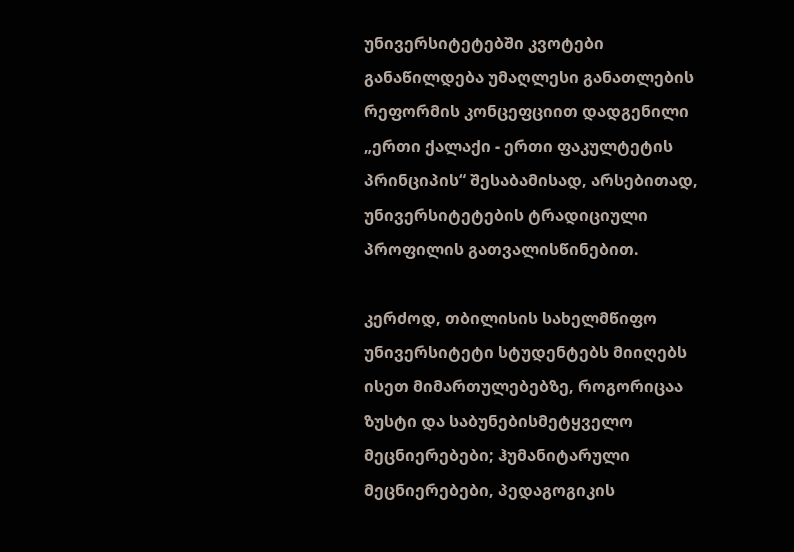უნივერსიტეტებში კვოტები განაწილდება უმაღლესი განათლების რეფორმის კონცეფციით დადგენილი „ერთი ქალაქი - ერთი ფაკულტეტის პრინციპის“ შესაბამისად, არსებითად, უნივერსიტეტების ტრადიციული პროფილის გათვალისწინებით.

კერძოდ, თბილისის სახელმწიფო უნივერსიტეტი სტუდენტებს მიიღებს ისეთ მიმართულებებზე, როგორიცაა ზუსტი და საბუნებისმეტყველო მეცნიერებები; ჰუმანიტარული მეცნიერებები, პედაგოგიკის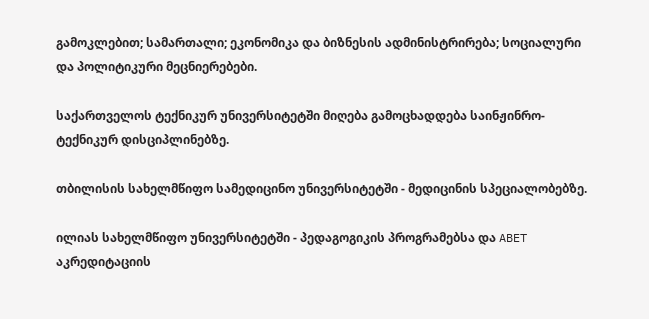გამოკლებით; სამართალი; ეკონომიკა და ბიზნესის ადმინისტრირება; სოციალური და პოლიტიკური მეცნიერებები.

საქართველოს ტექნიკურ უნივერსიტეტში მიღება გამოცხადდება საინჟინრო-ტექნიკურ დისციპლინებზე.

თბილისის სახელმწიფო სამედიცინო უნივერსიტეტში - მედიცინის სპეციალობებზე.

ილიას სახელმწიფო უნივერსიტეტში - პედაგოგიკის პროგრამებსა და ABET აკრედიტაციის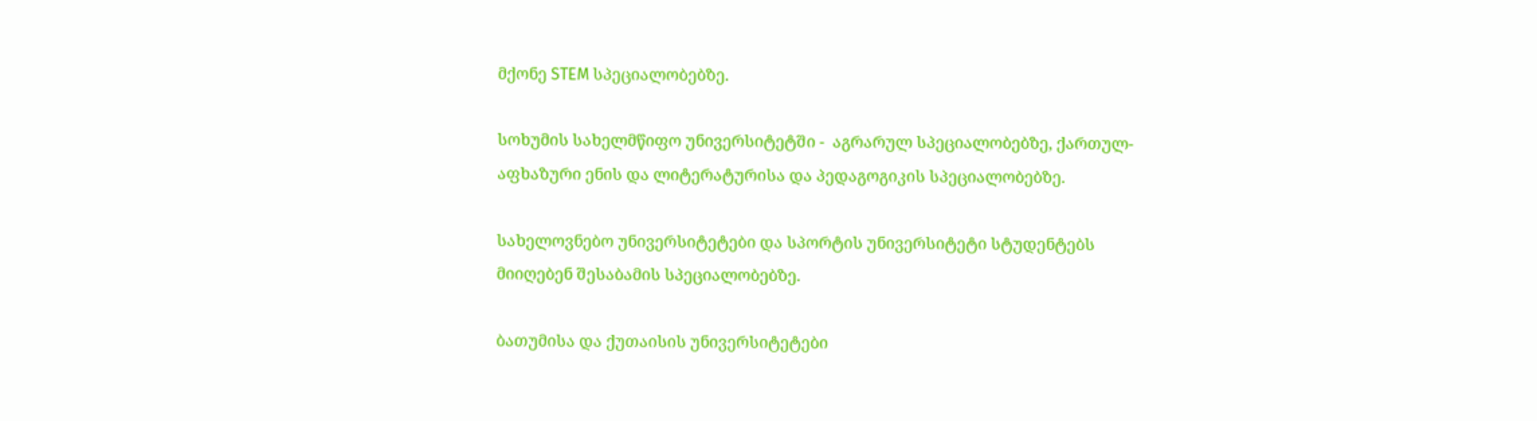მქონე STEM სპეციალობებზე.

სოხუმის სახელმწიფო უნივერსიტეტში -  აგრარულ სპეციალობებზე, ქართულ-აფხაზური ენის და ლიტერატურისა და პედაგოგიკის სპეციალობებზე.

სახელოვნებო უნივერსიტეტები და სპორტის უნივერსიტეტი სტუდენტებს მიიღებენ შესაბამის სპეციალობებზე.

ბათუმისა და ქუთაისის უნივერსიტეტები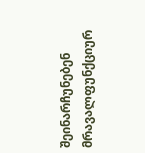შეინარჩუნებენ მრავალფუნქციურ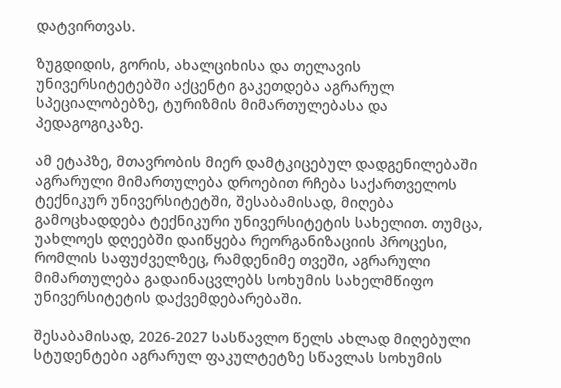დატვირთვას.

ზუგდიდის, გორის, ახალციხისა და თელავის უნივერსიტეტებში აქცენტი გაკეთდება აგრარულ სპეციალობებზე, ტურიზმის მიმართულებასა და პედაგოგიკაზე.

ამ ეტაპზე, მთავრობის მიერ დამტკიცებულ დადგენილებაში აგრარული მიმართულება დროებით რჩება საქართველოს ტექნიკურ უნივერსიტეტში, შესაბამისად, მიღება გამოცხადდება ტექნიკური უნივერსიტეტის სახელით. თუმცა, უახლოეს დღეებში დაიწყება რეორგანიზაციის პროცესი, რომლის საფუძველზეც, რამდენიმე თვეში, აგრარული მიმართულება გადაინაცვლებს სოხუმის სახელმწიფო უნივერსიტეტის დაქვემდებარებაში.

შესაბამისად, 2026-2027 სასწავლო წელს ახლად მიღებული სტუდენტები აგრარულ ფაკულტეტზე სწავლას სოხუმის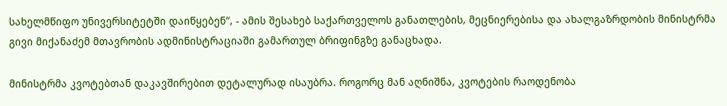სახელმწიფო უნივერსიტეტში დაიწყებენ“, - ამის შესახებ საქართველოს განათლების, მეცნიერებისა და ახალგაზრდობის მინისტრმა გივი მიქანაძემ მთავრობის ადმინისტრაციაში გამართულ ბრიფინგზე განაცხადა.

მინისტრმა კვოტებთან დაკავშირებით დეტალურად ისაუბრა. როგორც მან აღნიშნა, კვოტების რაოდენობა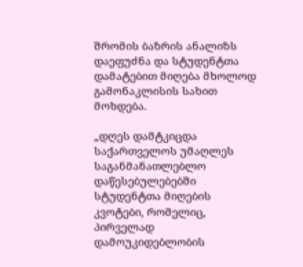შრომის ბაზრის ანალიზს დაეფუძნა და სტუდენტთა დამატებით მიღება მხოლოდ გამონაკლისის სახით მოხდება.

„დღეს დამტკიცდა საქართველოს უმაღლეს საგანმანათლებლო დაწესებულებებში სტუდენტთა მიღების კვოტები, რომელიც, პირველად დამოუკიდებლობის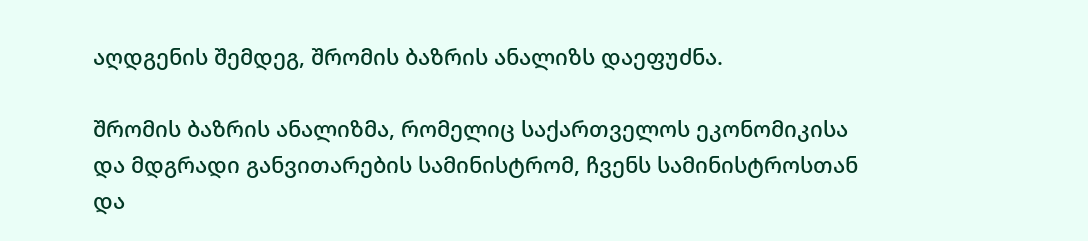აღდგენის შემდეგ, შრომის ბაზრის ანალიზს დაეფუძნა.

შრომის ბაზრის ანალიზმა, რომელიც საქართველოს ეკონომიკისა და მდგრადი განვითარების სამინისტრომ, ჩვენს სამინისტროსთან და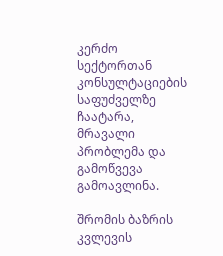კერძო სექტორთან კონსულტაციების საფუძველზე ჩაატარა, მრავალი პრობლემა და გამოწვევა გამოავლინა.

შრომის ბაზრის კვლევის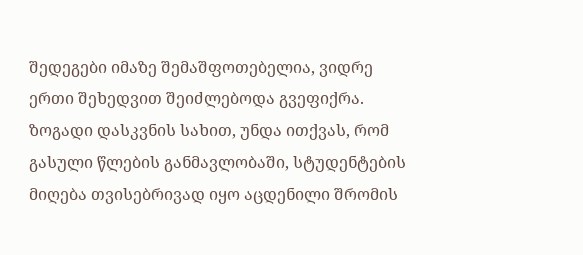შედეგები იმაზე შემაშფოთებელია, ვიდრე ერთი შეხედვით შეიძლებოდა გვეფიქრა. ზოგადი დასკვნის სახით, უნდა ითქვას, რომ გასული წლების განმავლობაში, სტუდენტების მიღება თვისებრივად იყო აცდენილი შრომის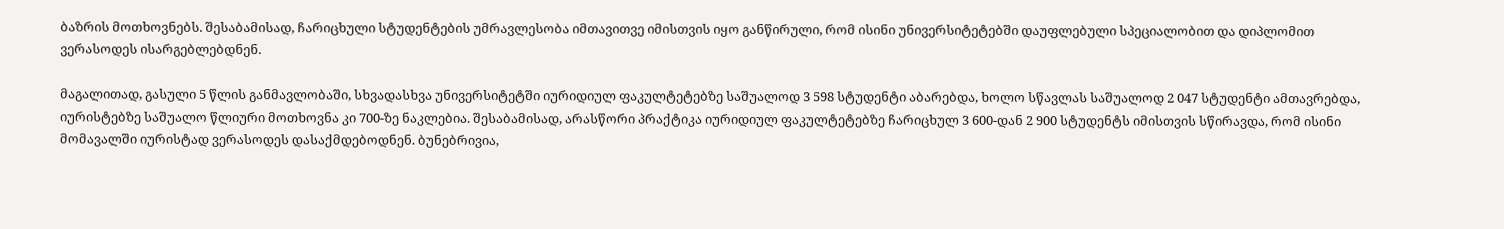ბაზრის მოთხოვნებს. შესაბამისად, ჩარიცხული სტუდენტების უმრავლესობა იმთავითვე იმისთვის იყო განწირული, რომ ისინი უნივერსიტეტებში დაუფლებული სპეციალობით და დიპლომით ვერასოდეს ისარგებლებდნენ.

მაგალითად, გასული 5 წლის განმავლობაში, სხვადასხვა უნივერსიტეტში იურიდიულ ფაკულტეტებზე საშუალოდ 3 598 სტუდენტი აბარებდა, ხოლო სწავლას საშუალოდ 2 047 სტუდენტი ამთავრებდა, იურისტებზე საშუალო წლიური მოთხოვნა კი 700-ზე ნაკლებია. შესაბამისად, არასწორი პრაქტიკა იურიდიულ ფაკულტეტებზე ჩარიცხულ 3 600-დან 2 900 სტუდენტს იმისთვის სწირავდა, რომ ისინი მომავალში იურისტად ვერასოდეს დასაქმდებოდნენ. ბუნებრივია,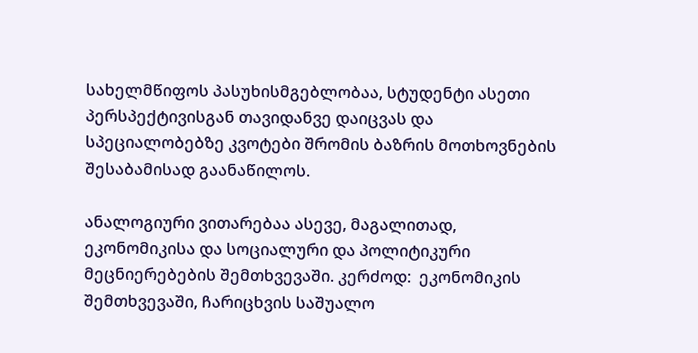სახელმწიფოს პასუხისმგებლობაა, სტუდენტი ასეთი პერსპექტივისგან თავიდანვე დაიცვას და სპეციალობებზე კვოტები შრომის ბაზრის მოთხოვნების შესაბამისად გაანაწილოს.

ანალოგიური ვითარებაა ასევე, მაგალითად, ეკონომიკისა და სოციალური და პოლიტიკური მეცნიერებების შემთხვევაში. კერძოდ:  ეკონომიკის შემთხვევაში, ჩარიცხვის საშუალო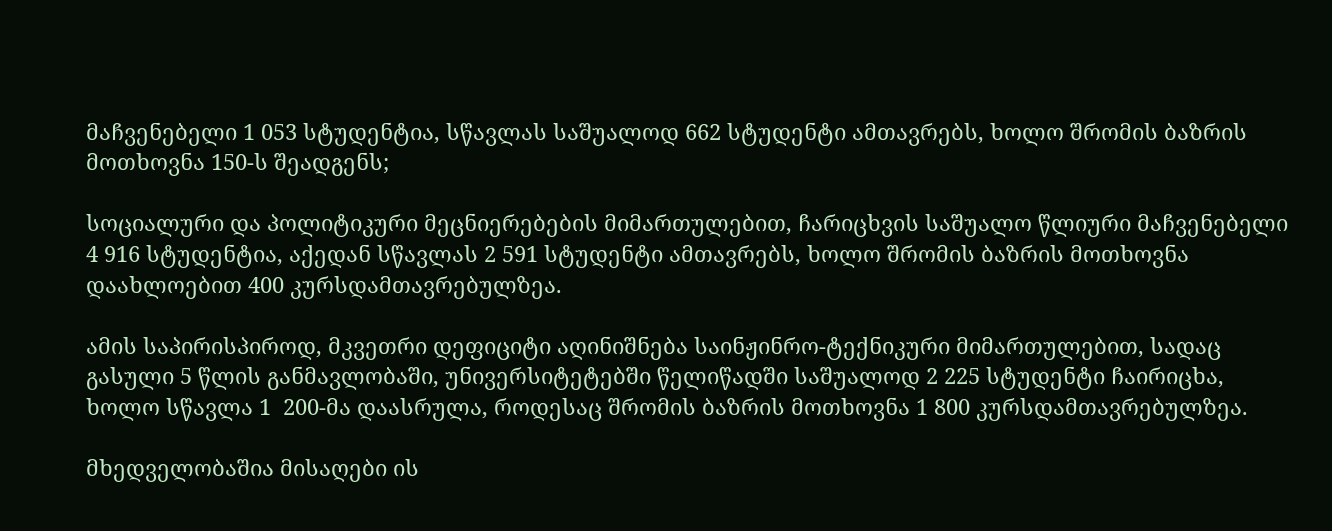მაჩვენებელი 1 053 სტუდენტია, სწავლას საშუალოდ 662 სტუდენტი ამთავრებს, ხოლო შრომის ბაზრის მოთხოვნა 150-ს შეადგენს;

სოციალური და პოლიტიკური მეცნიერებების მიმართულებით, ჩარიცხვის საშუალო წლიური მაჩვენებელი 4 916 სტუდენტია, აქედან სწავლას 2 591 სტუდენტი ამთავრებს, ხოლო შრომის ბაზრის მოთხოვნა დაახლოებით 400 კურსდამთავრებულზეა.

ამის საპირისპიროდ, მკვეთრი დეფიციტი აღინიშნება საინჟინრო-ტექნიკური მიმართულებით, სადაც გასული 5 წლის განმავლობაში, უნივერსიტეტებში წელიწადში საშუალოდ 2 225 სტუდენტი ჩაირიცხა, ხოლო სწავლა 1  200-მა დაასრულა, როდესაც შრომის ბაზრის მოთხოვნა 1 800 კურსდამთავრებულზეა.

მხედველობაშია მისაღები ის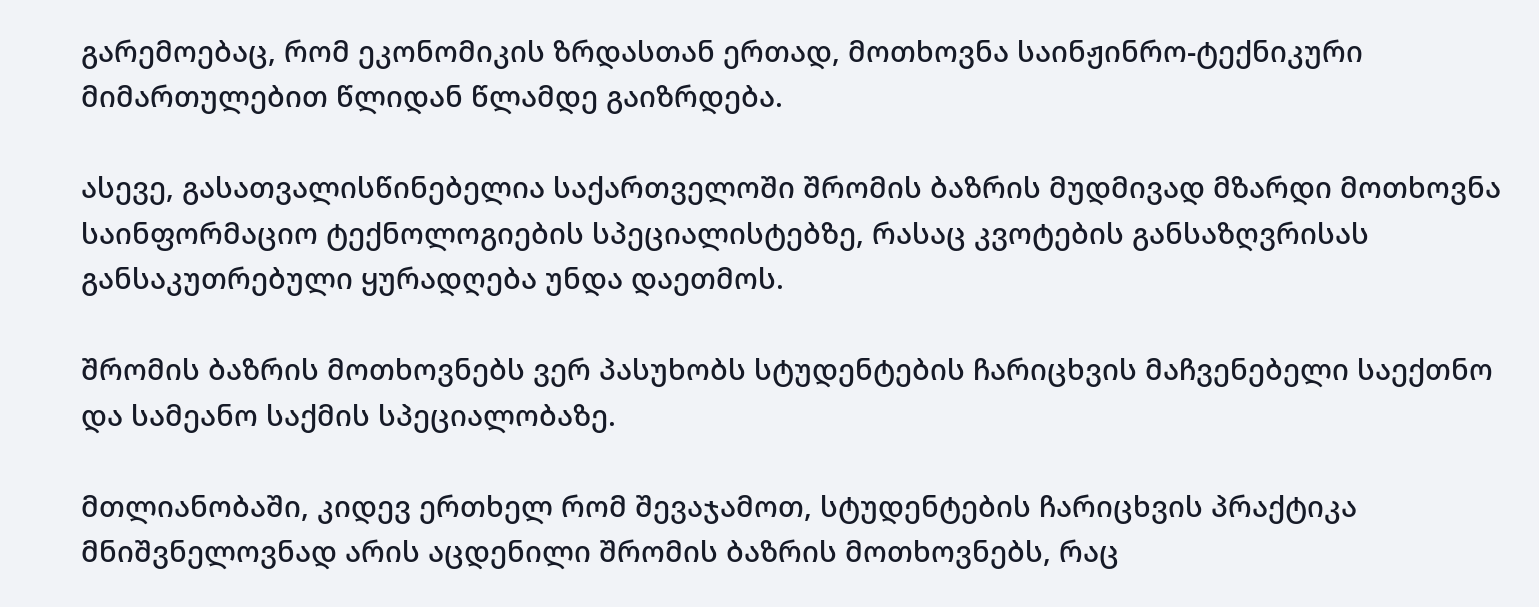გარემოებაც, რომ ეკონომიკის ზრდასთან ერთად, მოთხოვნა საინჟინრო-ტექნიკური მიმართულებით წლიდან წლამდე გაიზრდება.

ასევე, გასათვალისწინებელია საქართველოში შრომის ბაზრის მუდმივად მზარდი მოთხოვნა საინფორმაციო ტექნოლოგიების სპეციალისტებზე, რასაც კვოტების განსაზღვრისას განსაკუთრებული ყურადღება უნდა დაეთმოს.

შრომის ბაზრის მოთხოვნებს ვერ პასუხობს სტუდენტების ჩარიცხვის მაჩვენებელი საექთნო და სამეანო საქმის სპეციალობაზე.

მთლიანობაში, კიდევ ერთხელ რომ შევაჯამოთ, სტუდენტების ჩარიცხვის პრაქტიკა მნიშვნელოვნად არის აცდენილი შრომის ბაზრის მოთხოვნებს, რაც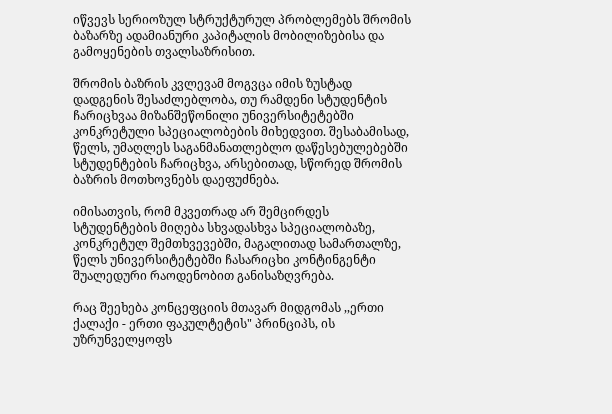იწვევს სერიოზულ სტრუქტურულ პრობლემებს შრომის ბაზარზე ადამიანური კაპიტალის მობილიზებისა და გამოყენების თვალსაზრისით.

შრომის ბაზრის კვლევამ მოგვცა იმის ზუსტად დადგენის შესაძლებლობა, თუ რამდენი სტუდენტის ჩარიცხვაა მიზანშეწონილი უნივერსიტეტებში კონკრეტული სპეციალობების მიხედვით. შესაბამისად, წელს, უმაღლეს საგანმანათლებლო დაწესებულებებში სტუდენტების ჩარიცხვა, არსებითად, სწორედ შრომის ბაზრის მოთხოვნებს დაეფუძნება.

იმისათვის, რომ მკვეთრად არ შემცირდეს სტუდენტების მიღება სხვადასხვა სპეციალობაზე, კონკრეტულ შემთხვევებში, მაგალითად სამართალზე, წელს უნივერსიტეტებში ჩასარიცხი კონტინგენტი შუალედური რაოდენობით განისაზღვრება.

რაც შეეხება კონცეფციის მთავარ მიდგომას ,,ერთი ქალაქი - ერთი ფაკულტეტის" პრინციპს, ის უზრუნველყოფს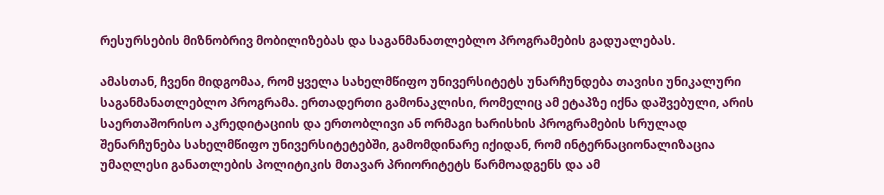რესურსების მიზნობრივ მობილიზებას და საგანმანათლებლო პროგრამების გადუალებას.

ამასთან, ჩვენი მიდგომაა, რომ ყველა სახელმწიფო უნივერსიტეტს უნარჩუნდება თავისი უნიკალური საგანმანათლებლო პროგრამა. ერთადერთი გამონაკლისი, რომელიც ამ ეტაპზე იქნა დაშვებული, არის საერთაშორისო აკრედიტაციის და ერთობლივი ან ორმაგი ხარისხის პროგრამების სრულად შენარჩუნება სახელმწიფო უნივერსიტეტებში, გამომდინარე იქიდან, რომ ინტერნაციონალიზაცია უმაღლესი განათლების პოლიტიკის მთავარ პრიორიტეტს წარმოადგენს და ამ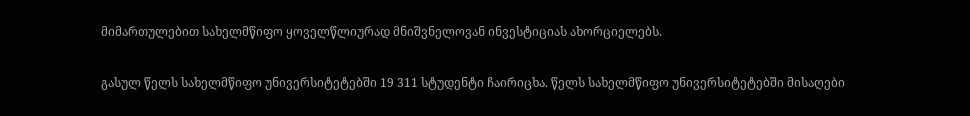მიმართულებით სახელმწიფო ყოველწლიურად მნიშვნელოვან ინვესტიციას ახორციელებს.

გასულ წელს სახელმწიფო უნივერსიტეტებში 19 311 სტუდენტი ჩაირიცხა. წელს სახელმწიფო უნივერსიტეტებში მისაღები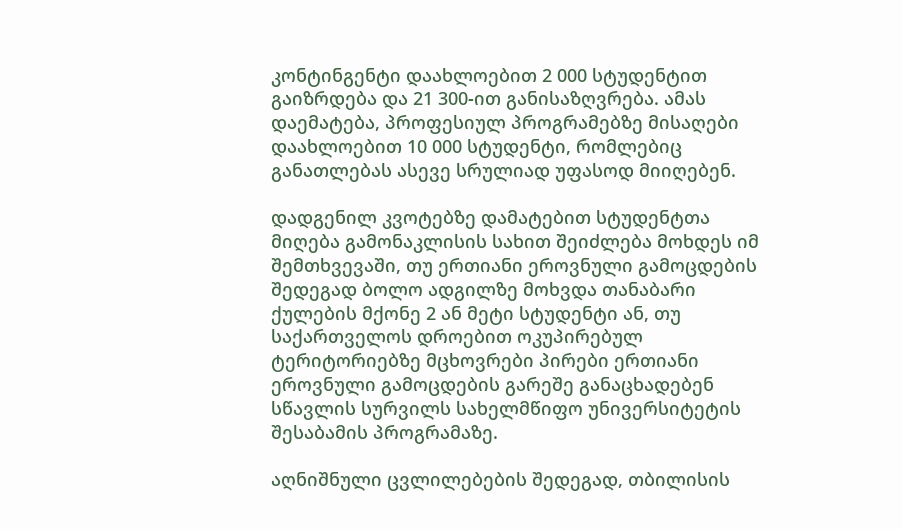კონტინგენტი დაახლოებით 2 000 სტუდენტით გაიზრდება და 21 300-ით განისაზღვრება. ამას დაემატება, პროფესიულ პროგრამებზე მისაღები დაახლოებით 10 000 სტუდენტი, რომლებიც განათლებას ასევე სრულიად უფასოდ მიიღებენ.

დადგენილ კვოტებზე დამატებით სტუდენტთა მიღება გამონაკლისის სახით შეიძლება მოხდეს იმ შემთხვევაში, თუ ერთიანი ეროვნული გამოცდების შედეგად ბოლო ადგილზე მოხვდა თანაბარი ქულების მქონე 2 ან მეტი სტუდენტი ან, თუ საქართველოს დროებით ოკუპირებულ ტერიტორიებზე მცხოვრები პირები ერთიანი ეროვნული გამოცდების გარეშე განაცხადებენ სწავლის სურვილს სახელმწიფო უნივერსიტეტის შესაბამის პროგრამაზე.

აღნიშნული ცვლილებების შედეგად, თბილისის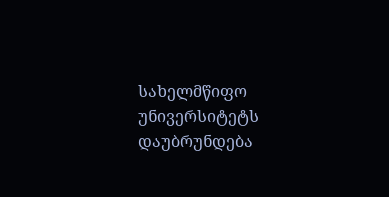სახელმწიფო უნივერსიტეტს დაუბრუნდება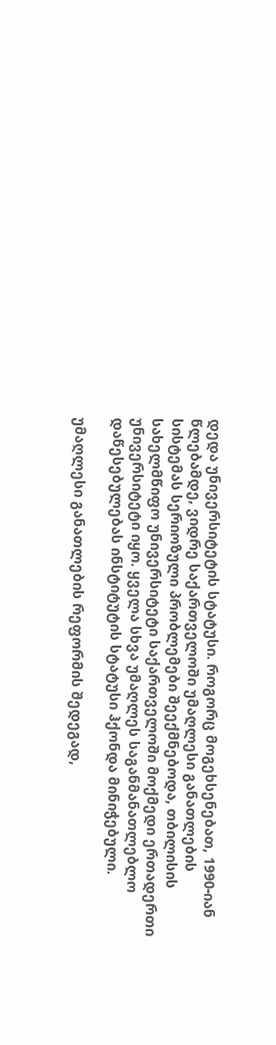დედა უნივერსიტეტის სტატუსი. როგორც მოგეხსენებათ, 1990-იან წლებამდე, ვიდრე საქართველოში უმაღლესი განათლების სისტემას სერიოზული პრობლემები შეექმნებოდა, თბილისის სახელმწიფო უნივერსიტეტი საქართველოში მოქმედი ერთადერთი უნივერსიტეტი იყო. ყველა სხვა უმაღლეს საგანმანათლებლო დაწესებულებას ინსტიტუტის სტატუსი ჰქონდა მინიჭებული.

უმაღლესი განათლების რეფორმის შედეგად,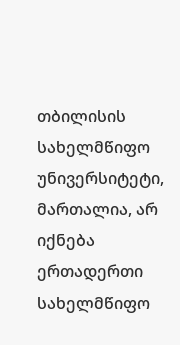თბილისის სახელმწიფო უნივერსიტეტი, მართალია, არ იქნება ერთადერთი სახელმწიფო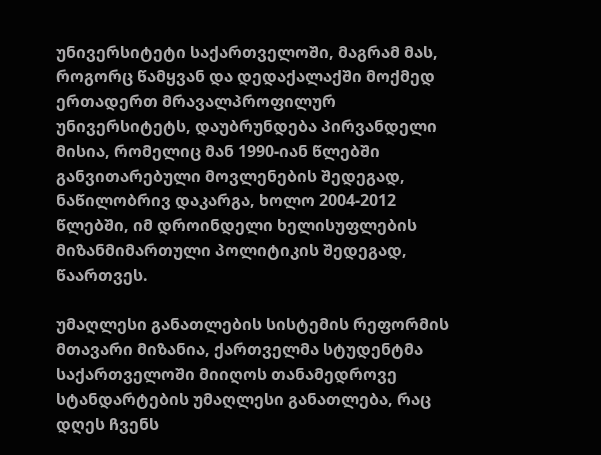უნივერსიტეტი საქართველოში, მაგრამ მას, როგორც წამყვან და დედაქალაქში მოქმედ ერთადერთ მრავალპროფილურ უნივერსიტეტს, დაუბრუნდება პირვანდელი მისია, რომელიც მან 1990-იან წლებში განვითარებული მოვლენების შედეგად, ნაწილობრივ დაკარგა, ხოლო 2004-2012 წლებში, იმ დროინდელი ხელისუფლების მიზანმიმართული პოლიტიკის შედეგად, წაართვეს.

უმაღლესი განათლების სისტემის რეფორმის მთავარი მიზანია, ქართველმა სტუდენტმა საქართველოში მიიღოს თანამედროვე სტანდარტების უმაღლესი განათლება, რაც დღეს ჩვენს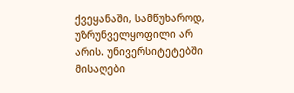ქვეყანაში, სამწუხაროდ, უზრუნველყოფილი არ არის. უნივერსიტეტებში მისაღები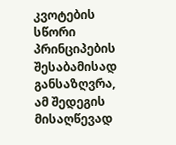კვოტების სწორი პრინციპების შესაბამისად განსაზღვრა, ამ შედეგის მისაღწევად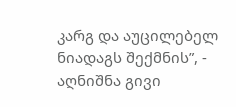კარგ და აუცილებელ ნიადაგს შექმნის”, - აღნიშნა გივი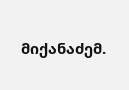მიქანაძემ.